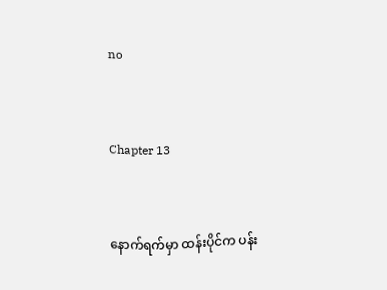no


Chapter 13


နောက်ရက်မှာ ထန်းပိုင်က ပန်း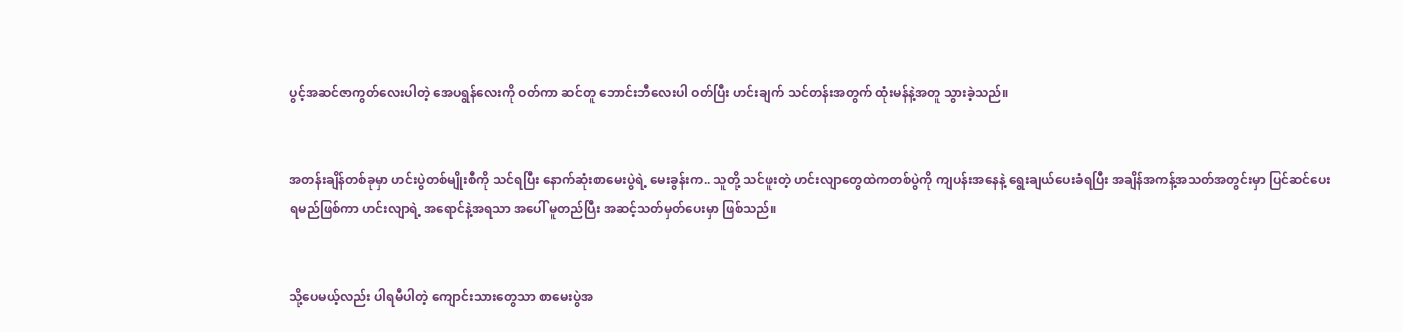ပွင့်အဆင်ဇာကွတ်လေးပါတဲ့ အေပရွန်လေးကို ဝတ်ကာ ဆင်တူ ဘောင်းဘီလေးပါ ဝတ်ပြီး ဟင်းချက် သင်တန်းအတွက် ထုံးမန်နဲ့အတူ သွားခဲ့သည်။


အတန်းချိန်တစ်ခုမှာ ဟင်းပွဲတစ်မျိုးစီကို သင်ရပြီး နောက်ဆုံးစာမေးပွဲရဲ့ မေးခွန်းက.. သူတို့ သင်ဖူးတဲ့ ဟင်းလျာတွေထဲကတစ်ပွဲကို ကျပန်းအနေနဲ့ ရွေးချယ်ပေးခံရပြီး အချိန်အကန့်အသတ်အတွင်းမှာ ပြင်ဆင်ပေးရမည်ဖြစ်ကာ ဟင်းလျာရဲ့ အရောင်နဲ့အရသာ အပေါ် မူတည်ပြီး အဆင့်သတ်မှတ်ပေးမှာ ဖြစ်သည်။


သို့ပေမယ့်လည်း ပါရမီပါတဲ့ ကျောင်းသားတွေသာ စာမေးပွဲအ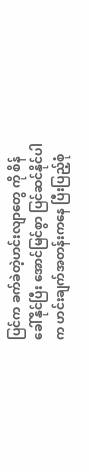ပြင်က ခက်ခဲတဲ့ဟင်းလျာတွေ ကို စိန်ခေါ်နိုင်ပြီး အောင်မြင်စွာ ပြင်ဆင်နိုင်ပါက ဟင်းချက်အတန်းကနေ ပြီးပြည့်စုံ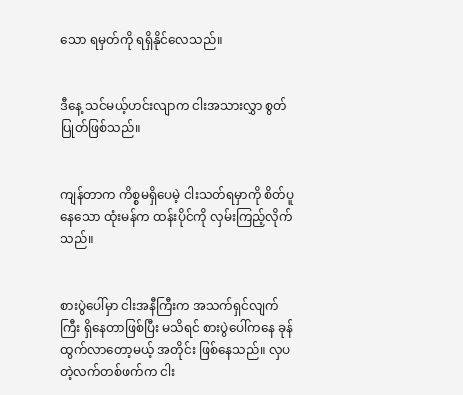သော ရမှတ်ကို ရရှိနိုင်လေသည်။


ဒီနေ့ သင်မယ့်ဟင်းလျာက ငါးအသားလွှာ စွတ်ပြုတ်ဖြစ်သည်။


ကျန်တာက ကိစ္စမရှိပေမဲ့ ငါးသတ်ရမှာကို စိတ်ပူနေသော ထုံးမန်က ထန်းပိုင်ကို လှမ်းကြည့်လိုက်သည်။


စားပွဲပေါ်မှာ ငါးအနီကြီးက အသက်ရှင်လျက်ကြီး ရှိနေတာဖြစ်ပြီး မသိရင် စားပွဲပေါ်ကနေ ခုန်ထွက်လာတော့မယ့် အတိုင်း ဖြစ်နေသည်။ လှပတဲ့လက်တစ်ဖက်က ငါး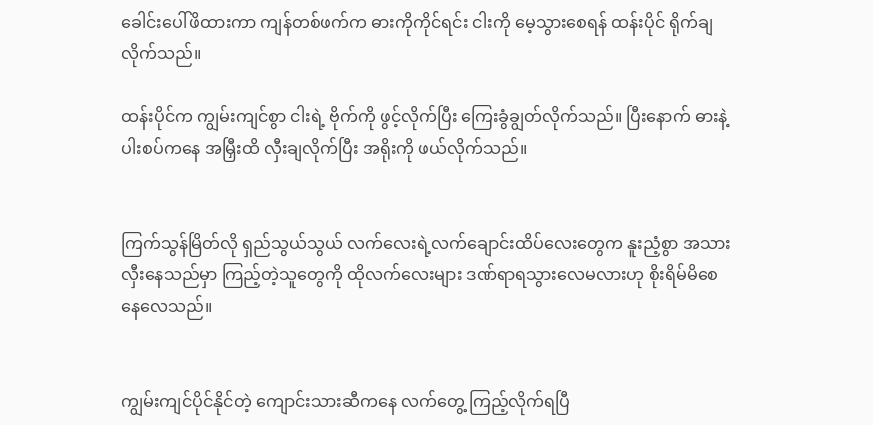ခေါင်းပေါ်ဖိထားကာ ကျန်တစ်ဖက်က ဓားကိုကိုင်ရင်း ငါးကို မေ့သွားစေရန် ထန်းပိုင် ရိုက်ချလိုက်သည်။

ထန်းပိုင်က ကျွမ်းကျင်စွာ ငါးရဲ့ ဗိုက်ကို ဖွင့်လိုက်ပြီး ကြေးခွံချွတ်လိုက်သည်။ ပြီးနောက် ဓားနဲ့ ပါးစပ်ကနေ အမြှီးထိ လှီးချလိုက်ပြီး အရိုးကို ဖယ်လိုက်သည်။


ကြက်သွန်မြိတ်လို ရှည်သွယ်သွယ် လက်လေးရဲ့လက်ချောင်းထိပ်လေးတွေက နူးညံ့စွာ အသားလှီးနေသည်မှာ ကြည့်တဲ့သူတွေကို ထိုလက်လေးများ ဒဏ်ရာရသွားလေမလားဟု စိုးရိမ်မိစေနေလေသည်။


ကျွမ်းကျင်ပိုင်နိုင်တဲ့ ကျောင်းသားဆီကနေ လက်တွေ့ ကြည့်လိုက်ရပြီ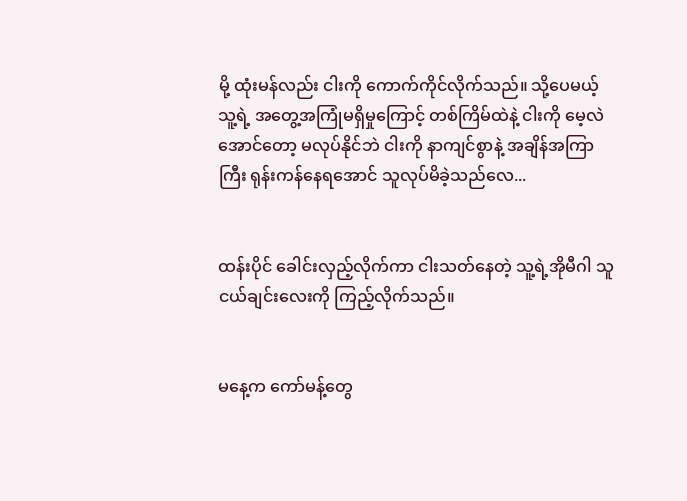မို့ ထုံးမန်လည်း ငါးကို ကောက်ကိုင်လိုက်သည်။ သို့ပေမယ့် သူ့ရဲ့ အတွေ့အကြုံမရှိမှုကြောင့် တစ်ကြိမ်ထဲနဲ့ ငါးကို မေ့လဲအောင်တော့ မလုပ်နိုင်ဘဲ ငါးကို နာကျင်စွာနဲ့ အချိန်အကြာကြီး ရုန်းကန်နေရအောင် သူလုပ်မိခဲ့သည်လေ...


ထန်းပိုင် ခေါင်းလှည့်လိုက်ကာ ငါးသတ်နေတဲ့ သူ့ရဲ့အိုမီဂါ သူငယ်ချင်းလေးကို ကြည့်လိုက်သည်။


မနေ့က ကော်မန့်တွေ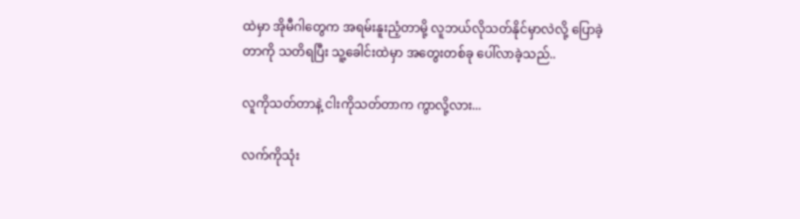ထဲမှာ အိုမီဂါတွေက အရမ်းနူးညံ့တာမို့ လူဘယ်လိုသတ်နိုင်မှာလဲလို့ ပြောခဲ့တာကို သတိရပြီး သူ့ခေါင်းထဲမှာ အတွေးတစ်ခု ပေါ်လာခဲ့သည်..

လူကိုသတ်တာနဲ့ ငါးကိုသတ်တာက ကွာလို့လား...

လက်ကိုသုံး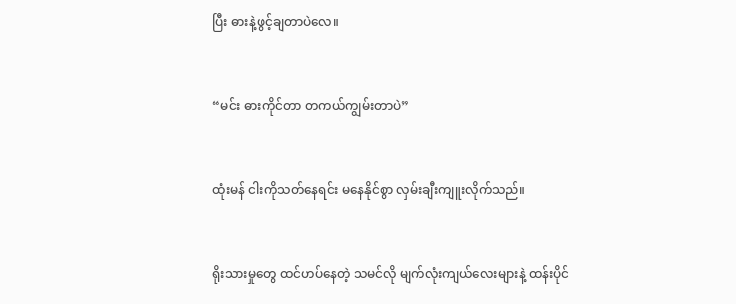ပြီး ဓားနဲ့ဖွင့်ချတာပဲလေ။


“မင်း ဓားကိုင်တာ တကယ်ကျွမ်းတာပဲ”


ထုံးမန် ငါးကိုသတ်နေရင်း မနေနိုင်စွာ လှမ်းချီးကျူးလိုက်သည်။


ရိုးသားမှုတွေ ထင်ဟပ်နေတဲ့ သမင်လို မျက်လုံးကျယ်လေးများနဲ့ ထန်းပိုင်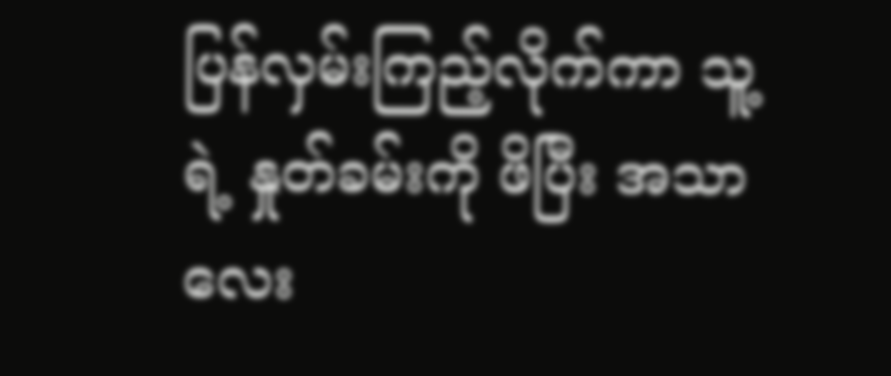ပြန်လှမ်းကြည့်လိုက်ကာ သူ့ရဲ့ နှုတ်ခမ်းကို ဖိပြီး အသာလေး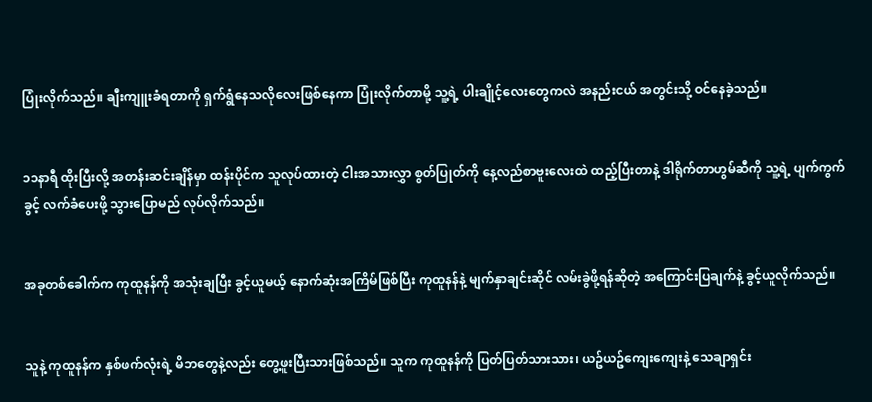ပြုံးလိုက်သည်။ ချီးကျူးခံရတာကို ရှက်ရွံနေသလိုလေးဖြစ်နေကာ ပြုံးလိုက်တာမို့ သူ့ရဲ့ ပါးချိုင့်လေးတွေကလဲ အနည်းငယ် အတွင်းသို့ ဝင်နေခဲ့သည်။


၁၁နာရီ ထိုးပြီးလို့ အတန်းဆင်းချိန်မှာ ထန်းပိုင်က သူလုပ်ထားတဲ့ ငါးအသားလွှာ စွတ်ပြုတ်ကို နေ့လည်စာဗူးလေးထဲ ထည့်ပြီးတာနဲ့ ဒါရိုက်တာဟွမ်ဆီကို သူ့ရဲ့ ပျက်ကွက်ခွင့် လက်ခံပေးဖို့ သွားပြောမည် လုပ်လိုက်သည်။


အခုတစ်ခေါက်က ကုထူနန်ကို အသုံးချပြီး ခွင့်ယူမယ့် နောက်ဆုံးအကြိမ်ဖြစ်ပြီး ကုထူနန်နဲ့ မျက်နှာချင်းဆိုင် လမ်းခွဲဖို့ရန်ဆိုတဲ့ အကြောင်းပြချက်နဲ့ ခွင့်ယူလိုက်သည်။


သူနဲ့ ကုထူနန်က နှစ်ဖက်လုံးရဲ့ မိဘတွေနဲ့လည်း တွေ့ဖူးပြီးသားဖြစ်သည်။ သူက ကုထူနန်ကို ပြတ်ပြတ်သားသား၊ ယဥ်ယဥ်ကျေးကျေးနဲ့ သေချာရှင်း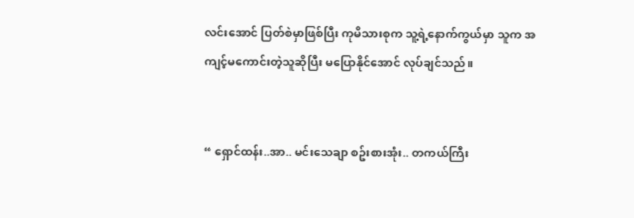လင်းအောင် ပြတ်စဲမှာဖြစ်ပြီး ကုမိသားစုက သူ့ရဲ့နောက်ကွယ်မှာ သူက အကျင့်မကောင်းတဲ့သူဆိုပြီး မပြောနိုင်အောင် လုပ်ချင်သည်။


“ ရှောင်ထန်း..အာ.. မင်းသေချာ စဥ်းစားအုံး.. တကယ်ကြီး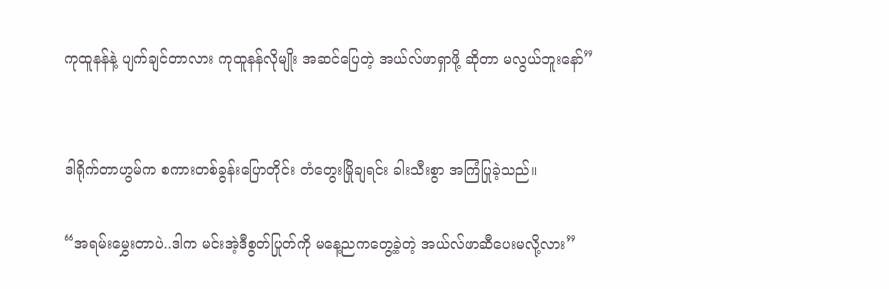ကုထူနန်နဲ့ ပျက်ချင်တာလား ကုထူနန်လိုမျိုး အဆင်ပြေတဲ့ အယ်လ်ဖာရှာဖို့ ဆိုတာ မလွယ်ဘူးနော်”


ဒါရိုက်တာဟွမ်က စကားတစ်ခွန်းပြောတိုင်း တံတွေးမြိုချရင်း ခါးသီးစွာ အကြံပြုခဲ့သည်။

“အရမ်းမွှေးတာပဲ..ဒါက မင်းအဲ့ဒီစွတ်ပြုတ်ကို မနေ့ညကတွေ့ခဲ့တဲ့ အယ်လ်ဖာဆီပေးမလို့လား”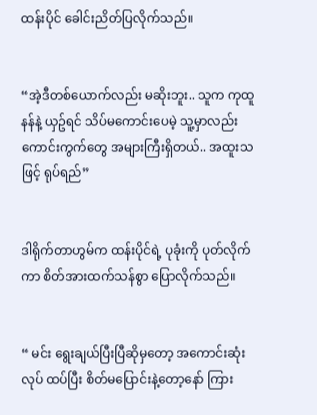ထန်းပိုင် ခေါင်းညိတ်ပြလိုက်သည်။


“အဲ့ဒီတစ်ယောက်လည်း မဆိုးဘူး.. သူက ကုထူနန်နဲ့ ယှဥ်ရင် သိပ်မကောင်းပေမဲ့ သူ့မှာလည်း ကောင်းကွက်တွေ အများကြီးရှိတယ်.. အထူးသဖြင့် ရုပ်ရည်”


ဒါရိုက်တာဟွမ်က ထန်းပိုင်ရဲ့ ပုခုံးကို ပုတ်လိုက်ကာ စိတ်အားထက်သန်စွာ ပြောလိုက်သည်။


“ မင်း ရွေးချယ်ပြီးပြီဆိုမှတော့ အကောင်းဆုံးလုပ် ထပ်ပြီး စိတ်မပြောင်းနဲ့တော့နော် ကြား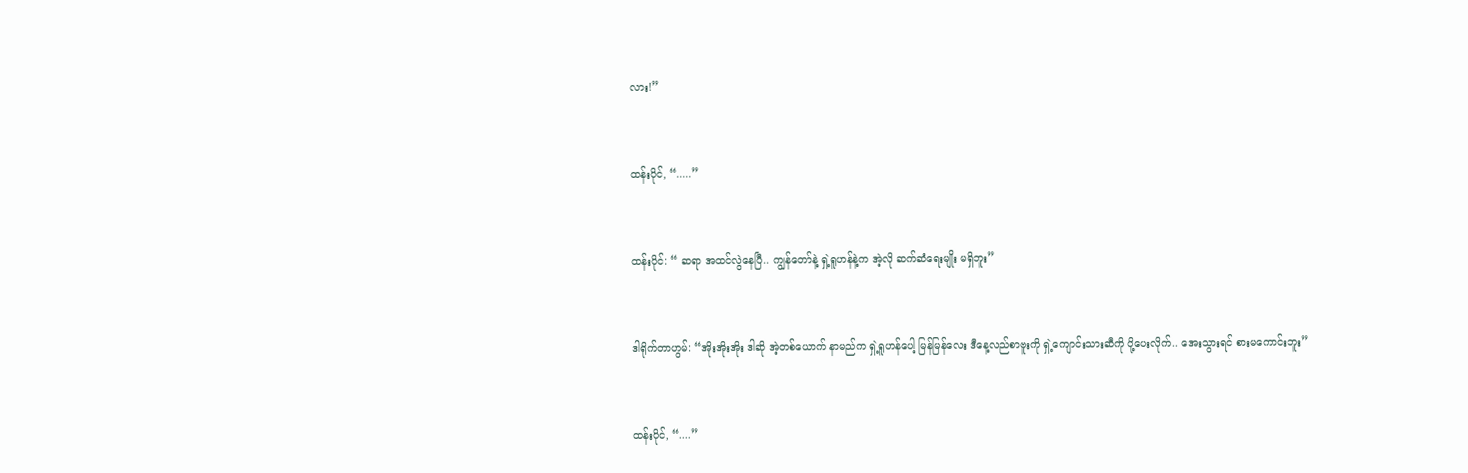လား!”


ထန်းပိုင်, “.....”


ထန်းပိုင်: “ ဆရာ အထင်လွဲနေပြီ.. ကျွန်တော်နဲ့ ရှဲ့ရူဟန်နဲ့က အဲ့လို ဆက်ဆံရေးမျိုး မရှိဘူး”


ဒါရိုက်တာဟွမ်: “အိုးအိုးအိုး ဒါဆို အဲ့တစ်ယောက် နာမည်က ရှဲ့ရူဟန်ပေါ့ မြန်မြန်လေး ဒီနေ့လည်စာဗူးကို ရှဲ့ကျောင်းသားဆီကို ပို့ပေးလိုက်.. အေးသွားရင် စားမကောင်းဘူး”


ထန်းပိုင်, “....”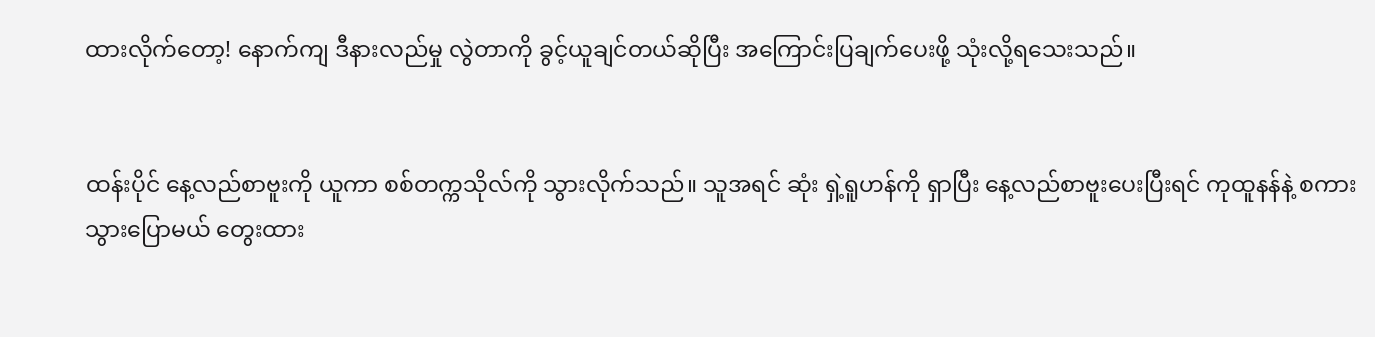ထားလိုက်တော့! နောက်ကျ ဒီနားလည်မှု လွဲတာကို ခွင့်ယူချင်တယ်ဆိုပြီး အကြောင်းပြချက်ပေးဖို့ သုံးလို့ရသေးသည်။


ထန်းပိုင် နေ့လည်စာဗူးကို ယူကာ စစ်တက္ကသိုလ်ကို သွားလိုက်သည်။ သူအရင် ဆုံး ရှဲ့ရူဟန်ကို ရှာပြီး နေ့လည်စာဗူးပေးပြီးရင် ကုထူနန်နဲ့ စကားသွားပြောမယ် တွေးထား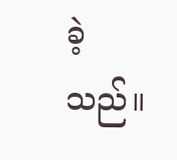ခဲ့သည်။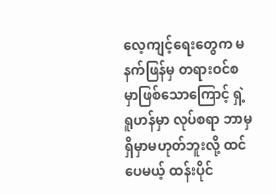လေ့ကျင့်ရေးတွေက မနက်ဖြန်မှ တရားဝင်စမှာဖြစ်သောကြောင့် ရှဲ့ရူဟန်မှာ လုပ်စရာ ဘာမှရှိမှာမဟုတ်ဘူးလို့ ထင်ပေမယ့် ထန်းပိုင်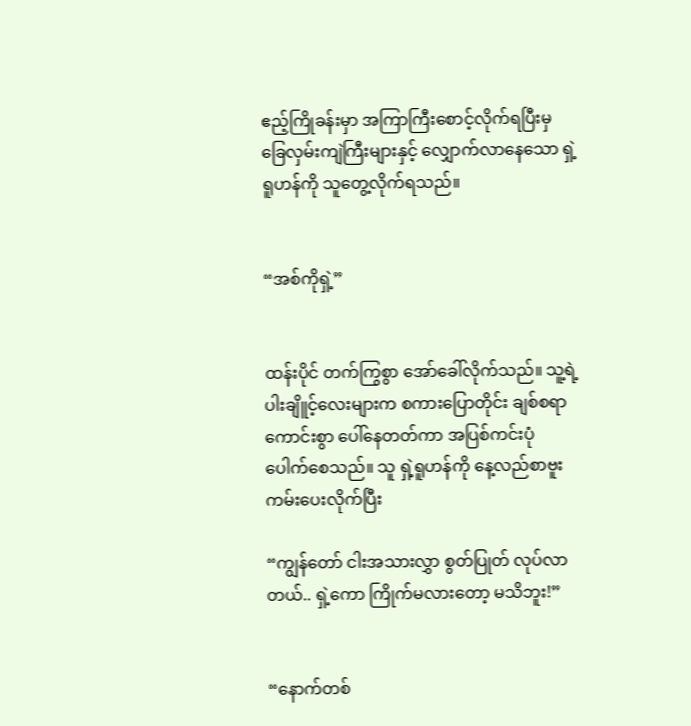ဧည့်ကြိုခန်းမှာ အကြာကြီးစောင့်လိုက်ရပြီးမှ ခြေလှမ်းကျဲကြီးများနှင့် လျှောက်လာနေသော ရှဲ့ရူဟန်ကို သူတွေ့လိုက်ရသည်။


“အစ်ကိုရှဲ့”


ထန်းပိုင် တက်ကြွစွာ အော်ခေါ်လိုက်သည်။ သူ့ရဲ့ပါးချိူင့်လေးများက စကားပြောတိုင်း ချစ်စရာကောင်းစွာ ပေါ်နေတတ်ကာ အပြစ်ကင်းပုံ ပေါက်စေသည်။ သူ ရှဲ့ရူဟန်ကို နေ့လည်စာဗူးကမ်းပေးလိုက်ပြီး

“ကျွန်တော် ငါးအသားလွှာ စွတ်ပြုတ် လုပ်လာတယ်.. ရှဲ့ကော ကြိုက်မလားတော့ မသိဘူး!”


“နောက်တစ်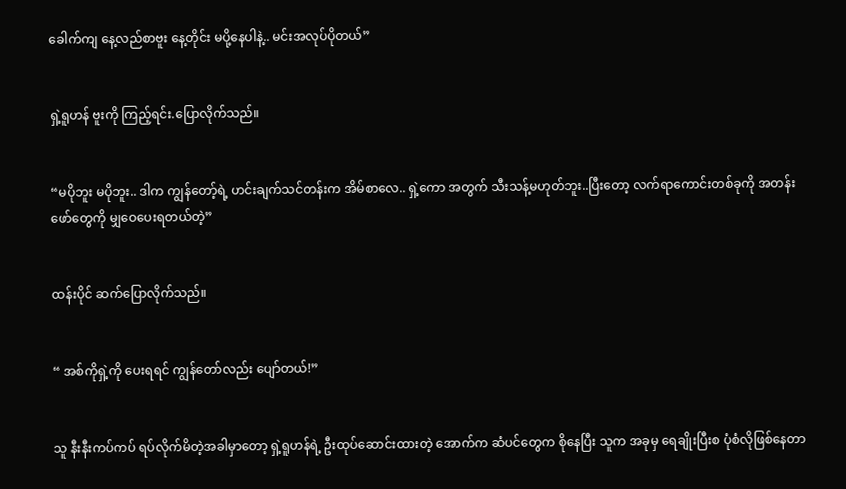ခေါက်ကျ နေ့လည်စာဗူး နေ့တိုင်း မပို့နေပါနဲ့.. မင်းအလုပ်ပိုတယ်”


ရှဲ့ရူဟန် ဗူးကို ကြည့်ရင်း.ပြောလိုက်သည်။


“မပိုဘူး မပိုဘူး.. ဒါက ကျွန်တော့်ရဲ့ ဟင်းချက်သင်တန်းက အိမ်စာလေ.. ရှဲ့‌ကော အတွက် သီးသန့်မဟုတ်ဘူး..ပြီးတော့ လက်ရာကောင်းတစ်ခုကို အတန်းဖော်တွေကို မျှဝေပေးရတယ်တဲ့”


ထန်းပိုင် ဆက်ပြောလိုက်သည်။


“ အစ်ကိုရှဲ့ကို ပေးရရင် ကျွန်တော်လည်း ပျော်တယ်!”


သူ နီးနီးကပ်ကပ် ရပ်လိုက်မိတဲ့အခါမှာတော့ ရှဲ့ရူဟန်ရဲ့ ဦးထုပ်ဆောင်းထားတဲ့ အောက်က ဆံပင်တွေက စိုနေပြီး သူက အခုမှ ရေချိုးပြီးစ ပုံစံလိုဖြစ်နေတာ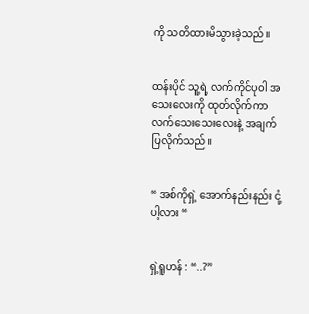ကို သတိထားမိသွားခဲ့သည်။


ထန်းပိုင် သူ့ရဲ့ လက်ကိုင်ပုဝါ အသေးလေးကို ထုတ်လိုက်ကာ လက်သေးသေးလေးနဲ့ အချက်ပြလိုက်သည်။


“ အစ်ကိုရှဲ့ အောက်နည်းနည်း ငုံ့ပါ့လား “


ရှဲ့ရူဟန် : “..?”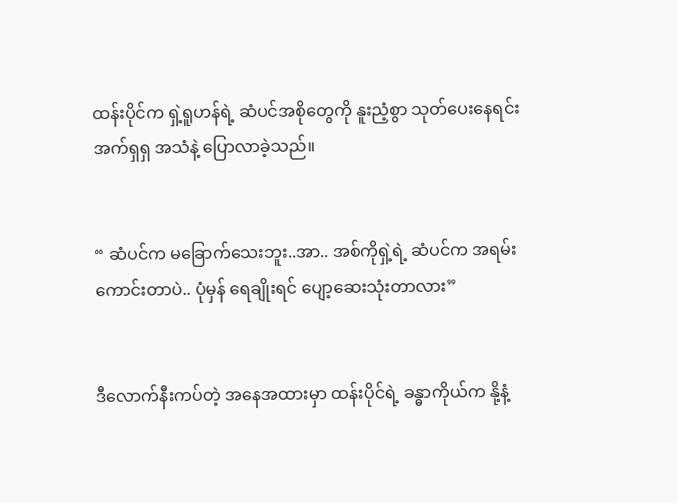ထန်းပိုင်က ရှဲ့ရူဟန်ရဲ့ ဆံပင်အစိုတွေကို နူးညံ့စွာ သုတ်ပေးနေရင်း အက်ရှရှ အသံနဲ့ ပြောလာခဲ့သည်။


“ ဆံပင်က မခြောက်သေးဘူး..အာ.. အစ်ကိုရှဲ့ရဲ့ ဆံပင်က အရမ်းကောင်းတာပဲ.. ပုံမှန် ရေချိုးရင် ပျော့ဆေးသုံးတာလား”


ဒီလောက်နီးကပ်တဲ့ အနေအထားမှာ ထန်းပိုင်ရဲ့ ခန္ဓာကိုယ်က နို့နံ့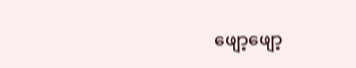ဖျော့ဖျော့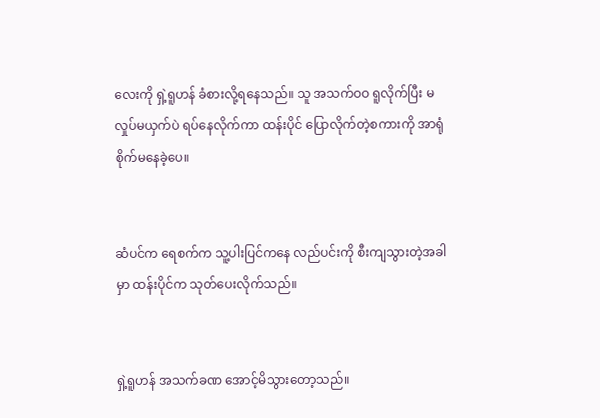လေးကို ရှဲ့ရူဟန် ခံစားလို့ရနေသည်။ သူ အသက်ဝဝ ရူလိုက်ပြီး မလှုပ်မယှက်ပဲ ရပ်နေလိုက်ကာ ထန်းပိုင် ပြောလိုက်တဲ့စကားကို အာရုံစိုက်မနေခဲ့ပေ။


ဆံပင်က ရေစက်က သူ့ပါးပြင်ကနေ လည်ပင်းကို စီးကျသွားတဲ့အခါမှာ ထန်းပိုင်က သုတ်ပေးလိုက်သည်။


ရှဲ့ရူဟန် အသက်ခဏ အောင့်မိသွားတော့သည်။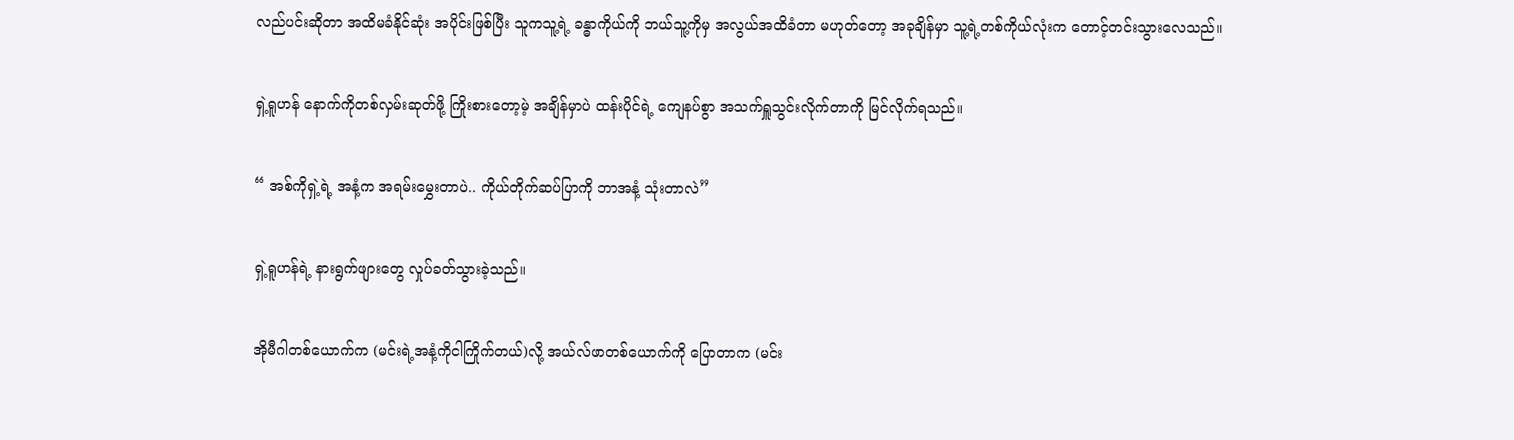လည်ပင်းဆိုတာ အထိမခံနိုင်ဆုံး အပိုင်းဖြစ်ပြီး သူကသူ့ရဲ့ ခန္ဓာကိုယ်ကို ဘယ်သူ့ကိုမှ အလွယ်အထိခံတာ မဟုတ်တော့ အခုချိန်မှာ သူ့ရဲ့တစ်ကိုယ်လုံးက တောင့်တင်းသွားလေသည်။


ရှဲ့ရူဟန် နောက်ကိုတစ်လှမ်းဆုတ်ဖို့ ကြိုးစားတော့မဲ့ အချိန်မှာပဲ ထန်းပိုင်ရဲ့ ကျေနပ်စွာ အသက်ရှူသွင်းလိုက်တာကို မြင်လိုက်ရသည်။


“ အစ်ကိုရှဲ့ရဲ့ အနံ့က အရမ်းမွှေးတာပဲ.. ကိုယ်တိုက်ဆပ်ပြာကို ဘာအနံ့ သုံးတာလဲ”


ရှဲ့ရူဟန်ရဲ့ နားရွက်ဖျားတွေ လှုပ်ခတ်သွားခဲ့သည်။


အိုမီဂါတစ်ယောက်က (မင်းရဲ့အနံ့ကိုငါကြိုက်တယ်)လို့ အယ်လ်ဖာတစ်ယောက်ကို ပြောတာက (မင်း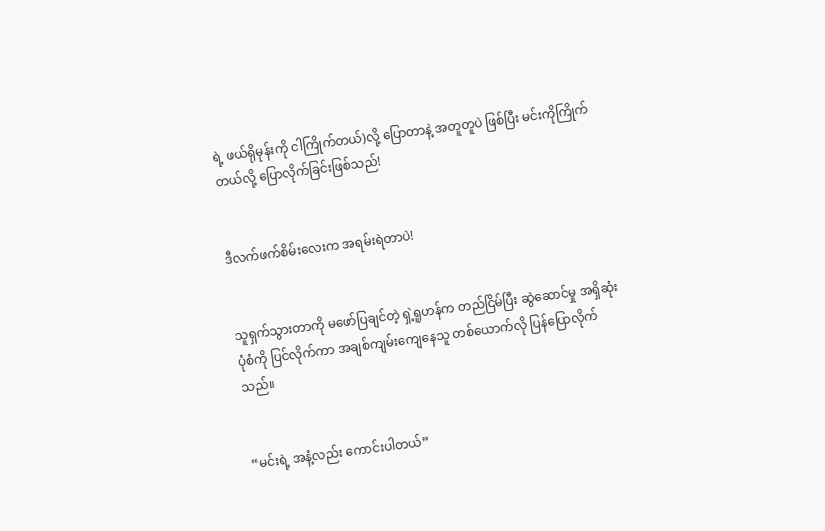ရဲ့ ဖယ်ရိုမုန်းကို ငါကြိုက်တယ်)လို့ ပြောတာနဲ့ အတူတူပဲ ဖြစ်ပြီး မင်းကိုကြိုက်တယ်လို့ ပြောလိုက်ခြင်းဖြစ်သည်!


ဒီလက်ဖက်စိမ်းလေးက အရမ်းရဲတာပဲ!


သူရှက်သွားတာကို မဖော်ပြချင်တဲ့ ရှဲ့ရူဟန်က တည်ငြိမ်ပြီး ဆွဲဆောင်မှု အရှိဆုံးပုံစံကို ပြင်လိုက်ကာ အချစ်ကျမ်းကျေနေသူ တစ်ယောက်လို ပြန်ပြောလိုက်သည်။


“မင်းရဲ့ အနံ့လည်း ကောင်းပါတယ်”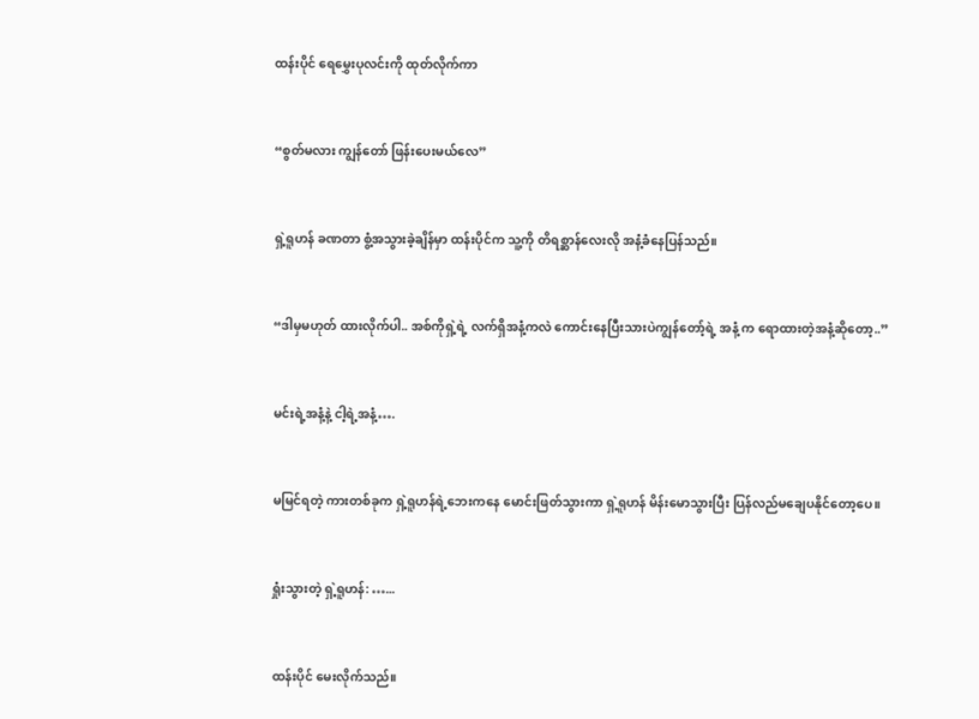ထန်းပိုင် ရေမွှေးပုလင်းကို ထုတ်လိုက်ကာ


“စွတ်မလား ကျွန်တော် ဖြန်းပေးမယ်လေ”


ရှဲ့ရူဟန် ခဏတာ စွံ့အသွားခဲ့ချိန်မှာ ထန်းပိုင်က သူ့ကို တိရစ္ဆာန်လေးလို အနံ့ခံနေပြန်သည်။


“ဒါမှမဟုတ် ထားလိုက်ပါ.. အစ်ကိုရှဲ့ရဲ့ လက်ရှိအနံ့ကလဲ ကောင်းနေပြီးသားပဲကျွန်တော့်ရဲ့ အနံ့ က ရောထားတဲ့အနံ့ဆိုတော့..”


မင်းရဲ့အနံ့နဲ့ ငါ့ရဲ့အနံ့….


မမြင်ရတဲ့ ကားတစ်ခုက ရှဲ့ရူဟန်ရဲ့ဘေးကနေ မောင်းဖြတ်သွားကာ ရှဲ့ရူဟန် မိန်းမောသွားပြီး ပြန်လည်မချေပနိုင်တော့ပေ။


ရှုံးသွားတဲ့ ရှဲ့ရူဟန်: …...


ထန်းပိုင် မေးလိုက်သည်။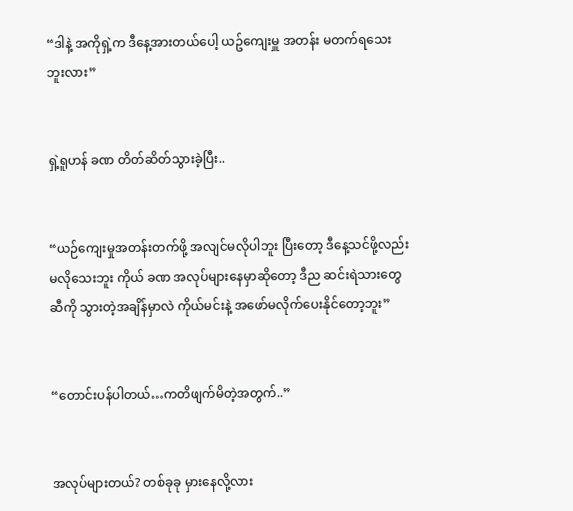“ဒါနဲ့ အကိုရှဲ့က ဒီနေ့အားတယ်ပေါ့ ယဥ်ကျေးမှူ အတန်း မတက်ရသေးဘူးလား”


ရှဲ့ရူဟန် ခဏ တိတ်ဆိတ်သွားခဲ့ပြီး..


“ယဉ်ကျေးမှုအတန်းတက်ဖို့ အလျင်မလိုပါဘူး ပြီးတော့ ဒီနေ့သင်ဖို့လည်း မလိုသေးဘူး ကိုယ် ခဏ အလုပ်များနေမှာဆိုတော့ ဒီည ဆင်းရဲသားတွေဆီကို သွားတဲ့အချိန်မှာလဲ ကိုယ်မင်းနဲ့ အဖော်မလိုက်ပေးနိုင်တော့ဘူး”


“တောင်းပန်ပါတယ်…ကတိဖျက်မိတဲ့အတွက်..”


အလုပ်များတယ်? တစ်ခုခု မှားနေလို့လား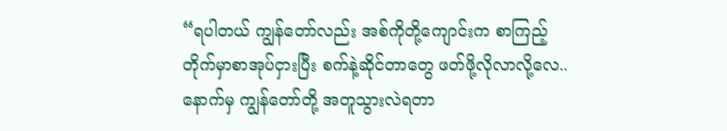“ရပါတယ် ကျွန်တော်လည်း အစ်ကိုတို့ကျောင်းက စာကြည့်တိုက်မှာစာအုပ်ငှားပြီး စက်နဲ့ဆိုင်တာတွေ ဖတ်ဖို့လိုလာလို့လေ.. နောက်မှ ကျွန်တော်တို့ အတူသွားလဲရတာ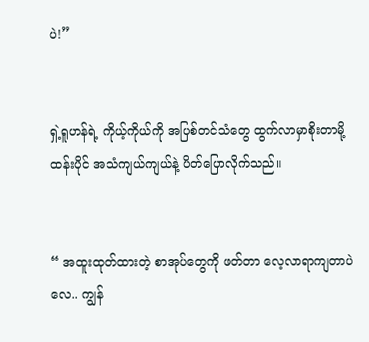ပဲ!”


ရှဲ့ရူဟန်ရဲ့ ကိုယ့်ကိုယ်ကို အပြစ်တင်သံတွေ ထွက်လာမှာစိုးတာမို့ ထန်းပိုင် အသံကျယ်ကျယ်နဲ့ ပိတ်ပြောလိုက်သည်။


“ အထူးထုတ်ထားတဲ့ စာအုပ်တွေကို ဖတ်တာ လေ့လာရာကျတာပဲလေ.. ကျွန်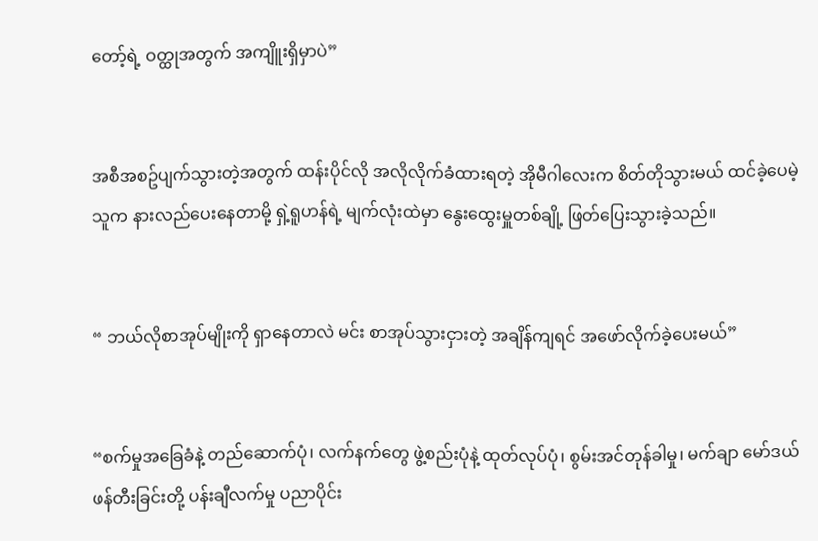တော့်ရဲ့ ဝတ္ထုအတွက် အကျိူးရှိမှာပဲ”


အစီအစဥ်ပျက်သွားတဲ့အတွက် ထန်းပိုင်လို အလိုလိုက်ခံထားရတဲ့ အိုမီဂါလေးက စိတ်တိုသွားမယ် ထင်ခဲ့ပေမဲ့ သူက နားလည်ပေးနေတာမို့ ရှဲ့ရူဟန်ရဲ့ မျက်လုံးထဲမှာ နွေးထွေးမှူတစ်ချို့ ဖြတ်ပြေးသွားခဲ့သည်။


“ ဘယ်လိုစာအုပ်မျိုးကို ရှာနေတာလဲ မင်း စာအုပ်သွားငှားတဲ့ အချိန်ကျရင် အဖော်လိုက်ခဲ့ပေးမယ်”


“စက်မှုအခြေခံနဲ့ တည်ဆောက်ပုံ၊ လက်နက်တွေ ဖွဲ့စည်းပုံနဲ့ ထုတ်လုပ်ပုံ၊ စွမ်းအင်တုန်ခါမှု၊ မက်ချာ မော်ဒယ်ဖန်တီးခြင်းတို့ ပန်းချီလက်မှု ပညာပိုင်း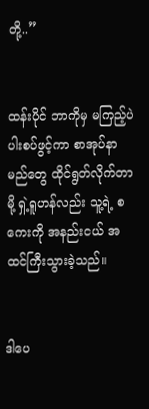တို့..”


ထန်းပိုင် ဘာကိုမှ မကြည့်ပဲ ပါးစပ်ဖွင့်ကာ စာအုပ်နာမည်တွေ ထိုင်ရွတ်လိုက်တာမို့ ရှဲ့ရူဟန်လည်း သူ့ရဲ့ စကေးကို အနည်းငယ် အထင်ကြီးသွားခဲ့သည်။


ဒါပေ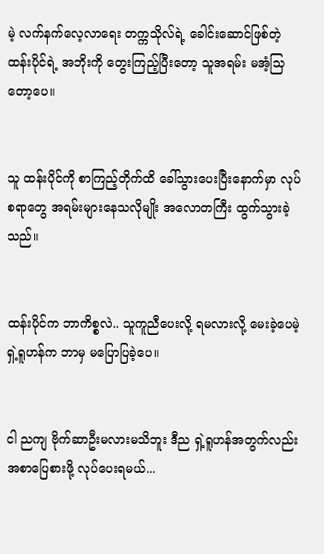မဲ့ လက်နက်လေ့လာရေး တက္ကသိုလ်ရဲ့ ခေါင်းဆောင်ဖြစ်တဲ့ ထန်းပိုင်ရဲ့ အဘိုးကို တွေးကြည့်ပြီးတော့ သူအရမ်း မအံ့သြတော့ပေ။


သူ ထန်းပိုင်ကို စာကြည့်တိုက်ထိ ခေါ်သွားပေးပြီးနောက်မှာ လုပ်စရာတွေ အရမ်းများနေသလိုမျိုး အလောတကြီး ထွက်သွားခဲ့သည်။


ထန်းပိုင်က ဘာကိစ္စလဲ.. သူကူညီပေးလို့ ရမလားလို့ မေးခဲ့ပေမဲ့ ရှဲ့ရူဟန်က ဘာမှ မပြောပြခဲ့ပေ။


ငါ ညကျ ဗိုက်ဆာဦးမလားမသိဘူး ဒီည ရှဲ့ရူဟန်အတွက်လည်း အစာပြေစားဖို့ လုပ်ပေးရမယ်...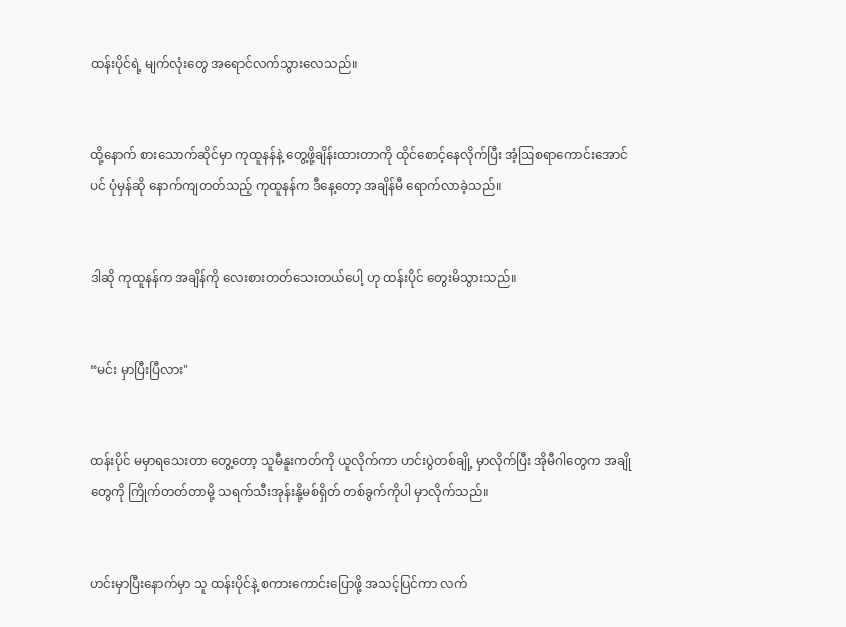ထန်းပိုင်ရဲ့ မျက်လုံးတွေ အရောင်လက်သွားလေသည်။


ထို့နောက် စားသောက်ဆိုင်မှာ ကုထူနန်နဲ့ တွေ့ဖို့ချိန်းထားတာကို ထိုင်စောင့်နေလိုက်ပြီး အံ့ဩစရာကောင်းအောင်ပင် ပုံမှန်ဆို နောက်ကျတတ်သည့် ကုထူနန်က ဒီနေ့တော့ အချိန်မီ ရောက်လာခဲ့သည်။


ဒါဆို ကုထူနန်က အချိန်ကို လေးစားတတ်သေးတယ်ပေါ့ ဟု ထန်းပိုင် တွေးမိသွားသည်။


“မင်း မှာပြီးပြီလား"


ထန်းပိုင် မမှာရသေးတာ တွေ့တော့ သူမီနူးကတ်ကို ယူလိုက်ကာ ဟင်းပွဲတစ်ချို့ မှာလိုက်ပြီး အိုမီဂါတွေက အချိုတွေကို ကြိုက်တတ်တာမို့ သရက်သီးအုန်းနို့မစ်ရှိတ် တစ်ခွက်ကိုပါ မှာလိုက်သည်။


ဟင်းမှာပြီးနောက်မှာ သူ ထန်းပိုင်နဲ့ စကားကောင်းပြောဖို့ အသင့်ပြင်ကာ လက်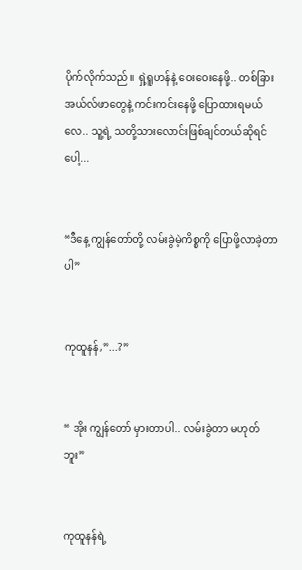ပိုက်လိုက်သည်။ ရှဲ့ရူဟန်နဲ့ ဝေးဝေးနေဖို့.. တစ်ခြားအယ်လ်ဖာတွေနဲ့ ကင်းကင်းနေဖို့ ပြောထားရမယ်လေ.. သူ့ရဲ့ သတို့သားလောင်းဖြစ်ချင်တယ်ဆိုရင်ပေါ့...


“ဒီနေ့ ကျွန်တော်တို့ လမ်းခွဲမဲ့ကိစ္စကို ပြောဖို့လာခဲ့တာပါ”


ကုထူနန်,”...?”


“ အိုး ကျွန်တော် မှားတာပါ.. လမ်းခွဲတာ မဟုတ်ဘူး”


ကုထူနန်ရဲ့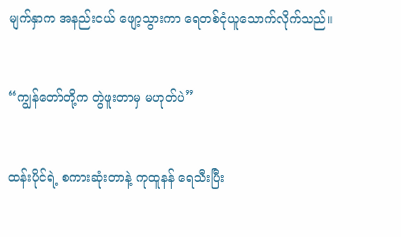မျက်နှာက အနည်းငယ် ဖျော့သွားကာ ရေတစ်ငုံယူသောက်လိုက်သည်။


“ကျွန်တော်တို့က တွဲဖူးတာမှ မဟုတ်ပဲ”


ထန်းပိုင်ရဲ့ စကားဆုံးတာနဲ့ ကုထူနန် ရေသီးပြီး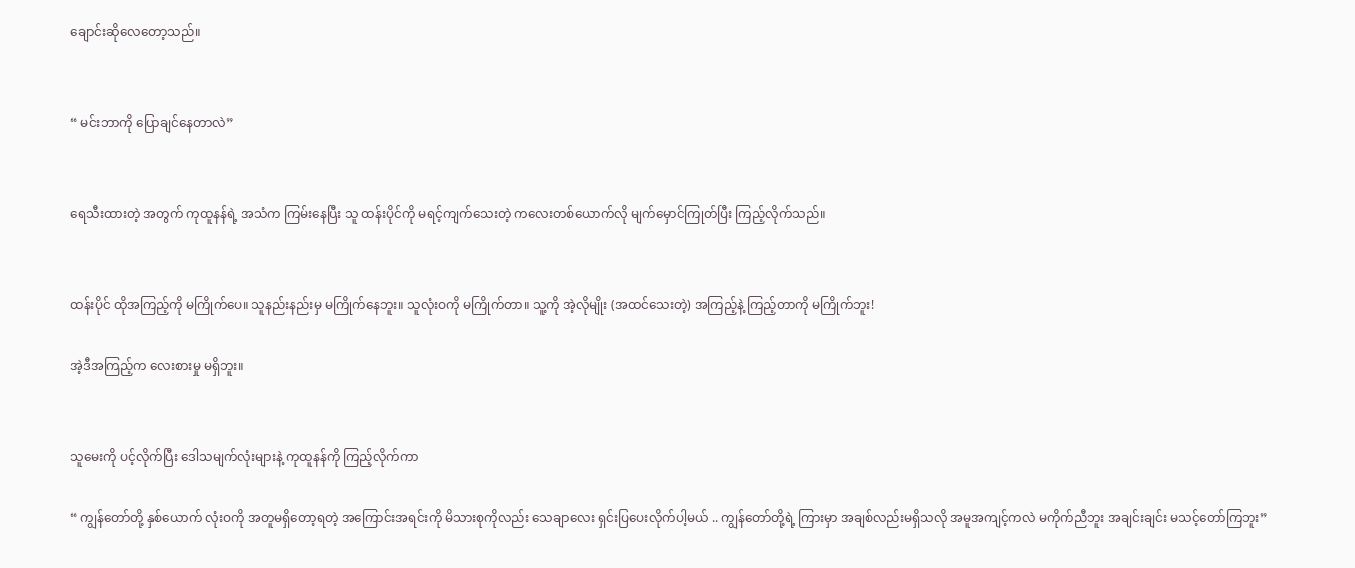ချောင်းဆိုလေတော့သည်။


“ မင်းဘာကို ပြောချင်နေတာလဲ”


ရေသီးထားတဲ့ အတွက် ကုထူနန်ရဲ့ အသံက ကြမ်းနေပြီး သူ ထန်းပိုင်ကို မရင့်ကျက်သေးတဲ့ ကလေးတစ်ယောက်လို မျက်မှောင်ကြုတ်ပြီး ကြည့်လိုက်သည်။


ထန်းပိုင် ထိုအကြည့်ကို မကြိုက်ပေ။ သူနည်းနည်းမှ မကြိုက်နေဘူး။ သူလုံးဝကို မကြိုက်တာ။ သူ့ကို အဲ့လိုမျိုး (အထင်သေးတဲ့) အကြည့်နဲ့ ကြည့်တာကို မကြိုက်ဘူး!

အဲ့ဒီအကြည့်က လေးစားမှု မရှိဘူး။


သူမေးကို ပင့်လိုက်ပြီး ဒေါသမျက်လုံးများနဲ့ ကုထူနန်ကို ကြည့်လိုက်ကာ

“ ကျွန်တော်တို့ နှစ်ယောက် လုံးဝကို အတူမရှိတော့ရတဲ့ အကြောင်းအရင်းကို မိသားစုကိုလည်း သေချာလေး ရှင်းပြပေးလိုက်ပါ့မယ် .. ကျွန်တော်တို့ရဲ့ ကြားမှာ အချစ်လည်းမရှိသလို အမူအကျင့်ကလဲ မကိုက်ညီဘူး အချင်းချင်း မသင့်တော်ကြဘူး”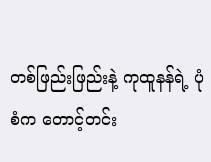တစ်ဖြည်းဖြည်းနဲ့ ကုထူနန်ရဲ့ ပုံစံက တောင့်တင်း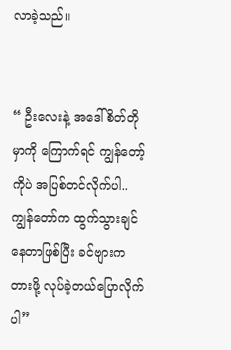လာခဲ့သည်။


“ ဦးလေးနဲ့ အဒေါ် စိတ်တိုမှာကို ကြောက်ရင် ကျွန်တော့်ကိုပဲ အပြစ်တင်လိုက်ပါ.. ကျွန်တော်က ထွက်သွားချင်နေတာဖြစ်ပြီး ခင်ဗျားက တားဖို့ လုပ်ခဲ့တယ်ပြောလိုက်ပါ”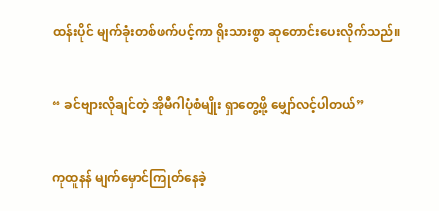ထန်းပိုင် မျက်ခုံးတစ်ဖက်ပင့်ကာ ရိုးသားစွာ ဆုတောင်းပေးလိုက်သည်။


“ ခင်ဗျားလိုချင်တဲ့ အိုမီဂါပုံစံမျိုး ရှာတွေ့ဖို့ မျှော်လင့်ပါတယ်”


ကုထူနန် မျက်မှောင်ကြုတ်နေခဲ့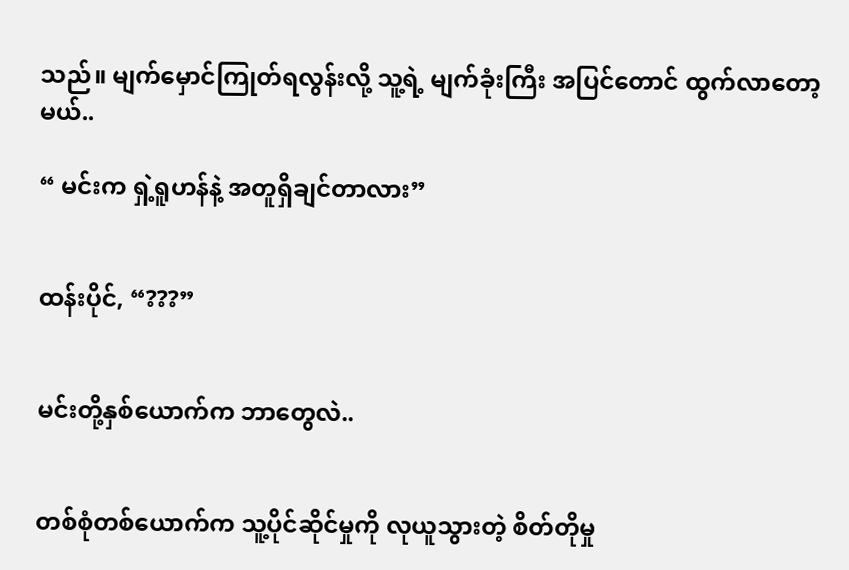သည်။ မျက်မှောင်ကြုတ်ရလွန်းလို့ သူ့ရဲ့ မျက်ခုံးကြီး အပြင်တောင် ထွက်လာတော့မယ်..

“ မင်းက ရှဲ့ရူဟန်နဲ့ အတူရှိချင်တာလား”


ထန်းပိုင်, “???”


မင်းတို့နှစ်ယောက်က ဘာတွေလဲ..


တစ်စုံတစ်ယောက်က သူ့ပိုင်ဆိုင်မှုကို လုယူသွားတဲ့ စိတ်တိုမှု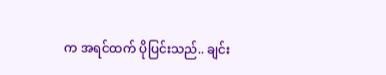က အရင်ထက် ပိုပြင်းသည်.. ချင်း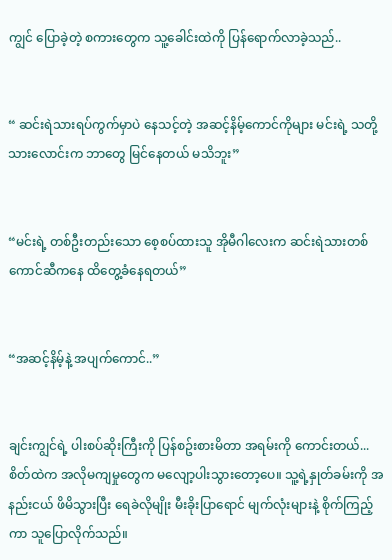ကျွင် ပြောခဲ့တဲ့ စကားတွေက သူ့ခေါင်းထဲကို ပြန်ရောက်လာခဲ့သည်..


“ ဆင်းရဲသားရပ်ကွက်မှာပဲ နေသင့်တဲ့ အဆင့်နိမ့်ကောင်ကိုများ မင်းရဲ့ သတို့သားလောင်းက ဘာတွေ မြင်နေတယ် မသိဘူး”


“မင်းရဲ့ တစ်ဦးတည်းသော စေ့စပ်ထားသူ အိုမီဂါလေးက ဆင်းရဲသားတစ်ကောင်ဆီကနေ ထိတွေ့ခံနေရတယ်”


“အဆင့်နိမ့်နဲ့ အပျက်ကောင်..”


ချင်းကျွင်ရဲ့ ပါးစပ်ဆိုးကြီးကို ပြန်စဥ်းစားမိတာ အရမ်းကို ကောင်းတယ်...စိတ်ထဲက အလိုမကျမှုတွေက မလျော့ပါးသွားတော့ပေ။ သူ့ရဲ့နှုတ်ခမ်းကို အနည်းငယ် ဖိမိသွားပြီး ရေခဲလိုမျိုး မီးခိုးပြာရောင် မျက်လုံးများနဲ့ စိုက်ကြည့်ကာ သူပြောလိုက်သည်။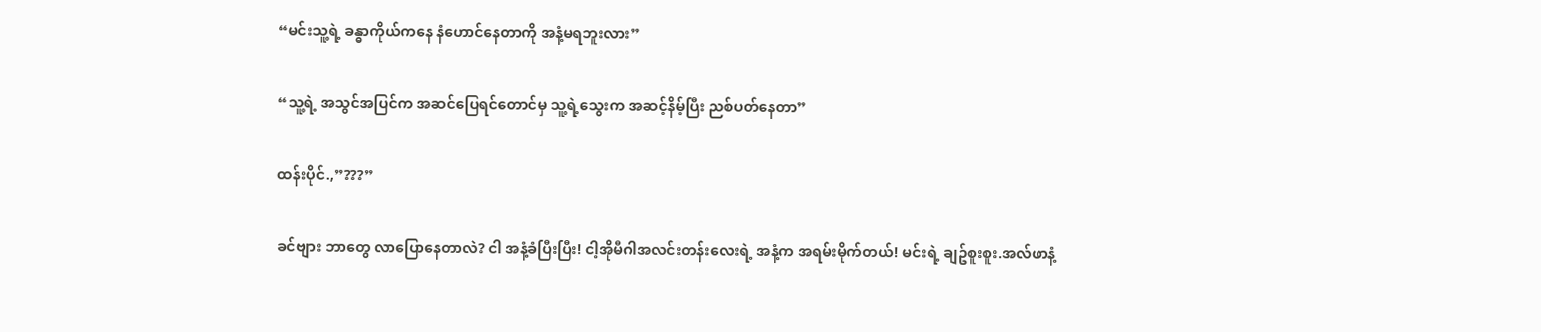“မင်းသူ့ရဲ့ ခန္ဓာကိုယ်ကနေ နံဟောင်နေတာကို အနံ့မရဘူးလား”


“သူ့ရဲ့ အသွင်အပြင်က အဆင်ပြေရင်တောင်မှ သူ့ရဲ့သွေးက အဆင့်နိမ့်ပြီး ညစ်ပတ်နေတာ”


ထန်းပိုင်.,”???”


ခင်ဗျား ဘာတွေ လာပြောနေတာလဲ? ငါ အနံ့ခံပြီးပြီး! ငါ့အိုမီဂါအလင်းတန်းလေးရဲ့ အနံ့က အရမ်းမိုက်တယ်! မင်းရဲ့ ချဥ်စူးစူး.အလ်ဖာနံ့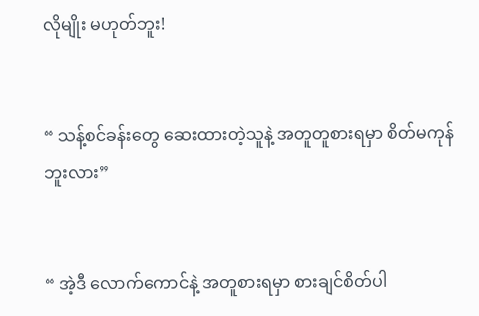လိုမျိုး မဟုတ်ဘူး!


“ သန့်စင်ခန်းတွေ ဆေးထားတဲ့သူနဲ့ အတူတူစားရမှာ စိတ်မကုန်ဘူးလား”


“ အဲ့ဒီ လောက်ကောင်နဲ့ အတူစားရမှာ စားချင်စိတ်ပါ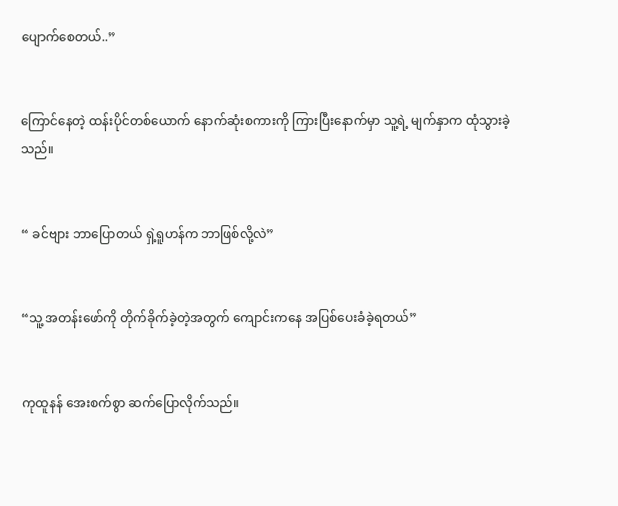ပျောက်စေတယ်..”


ကြောင်နေတဲ့ ထန်းပိုင်တစ်ယောက် နောက်ဆုံးစကားကို ကြားပြီးနောက်မှာ သူ့ရဲ့ မျက်နှာက ထုံသွားခဲ့သည်။


“ ခင်ဗျား ဘာပြောတယ် ရှဲ့ရူဟန်က ဘာဖြစ်လို့လဲ”


“သူ့ အတန်းဖော်ကို တိုက်ခိုက်ခဲ့တဲ့အတွက် ကျောင်းကနေ အပြစ်ပေးခံခဲ့ရတယ်”


ကုထူနန် အေးစက်စွာ ဆက်ပြောလိုက်သည်။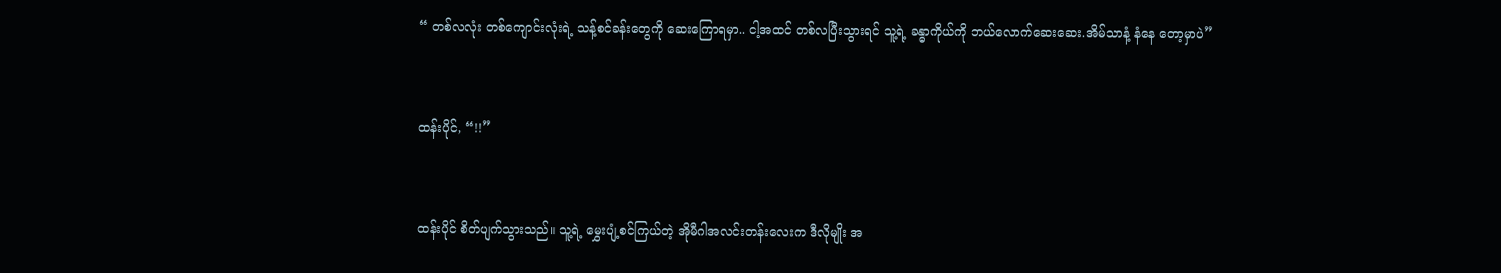“ တစ်လလုံး တစ်ကျောင်းလုံးရဲ့ သန့်စင်ခန်းတွေကို ဆေးကြောရမှာ.. ငါ့အထင် တစ်လပြီးသွားရင် သူ့ရဲ့ ခန္ဓာကိုယ်ကို ဘယ်လောက်ဆေးဆေး.အိမ်သာနံ့ နံနေ တော့မှာပဲ”


ထန်းပိုင်, “!!”


ထန်းပိုင် စိတ်ပျက်သွားသည်။ သူ့ရဲ့ မွှေးပျံ့စင်ကြယ်တဲ့ အိုမီဂါအလင်းတန်းလေးက ဒီလိုမျိုး အ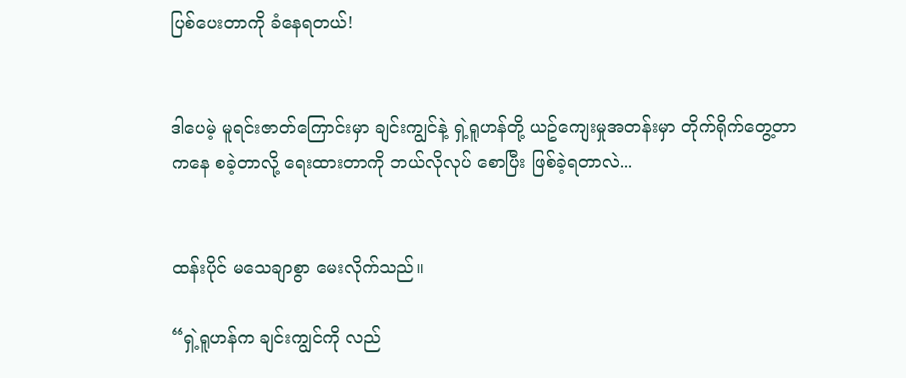ပြစ်ပေးတာကို ခံနေရတယ်!


ဒါပေမဲ့ မူရင်းဇာတ်ကြောင်းမှာ ချင်းကျွင်နဲ့ ရှဲ့ရူဟန်တို့ ယဥ်ကျေးမှုအတန်းမှာ တိုက်ရိုက်တွေ့တာကနေ စခဲ့တာလို့ ရေးထားတာကို ဘယ်လိုလုပ် စောပြီး ဖြစ်ခဲ့ရတာလဲ...


ထန်းပိုင် မသေချာစွာ မေးလိုက်သည်။

“ရှဲ့ရူဟန်က ချင်းကျွင်ကို လည်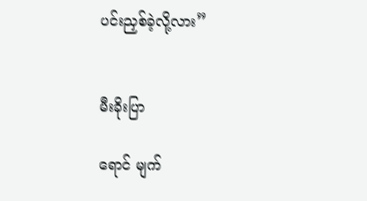ပင်းညှစ်ခဲ့လို့လား”


မီးခိုးပြာ

ရောင် မျက်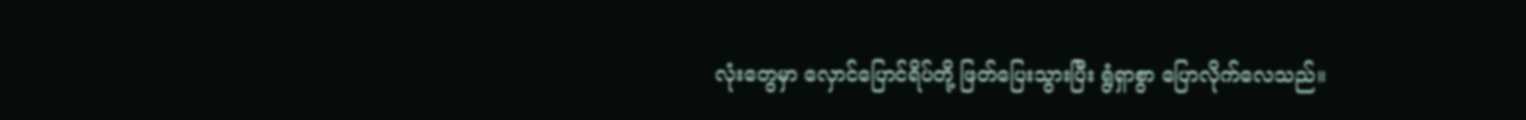လုံးတွေမှာ လှောင်ပြောင်ရိပ်တို့ ဖြတ်ပြေးသွားပြီး ရွံရှာစွာ ပြောလိုက်လေသည်။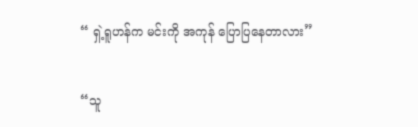“ ရှဲ့ရူဟန်က မင်းကို အကုန် ပြောပြနေတာလား”


“သူ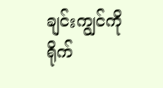ချင်းကျွင်ကို ရိုက်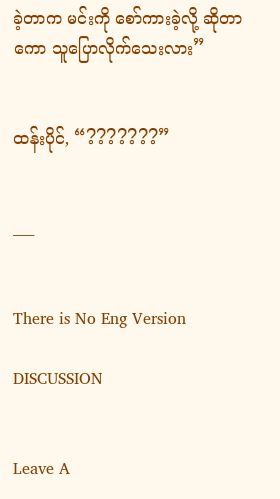ခဲ့တာက မင်းကို စော်ကားခဲ့လို့ ဆိုတာကော သူပြောလိုက်သေးလား”


ထန်းပိုင်, “???????”


___


There is No Eng Version

DISCUSSION


Leave A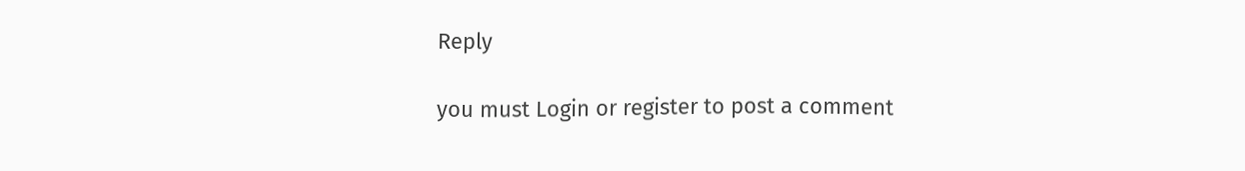Reply

you must Login or register to post a comment